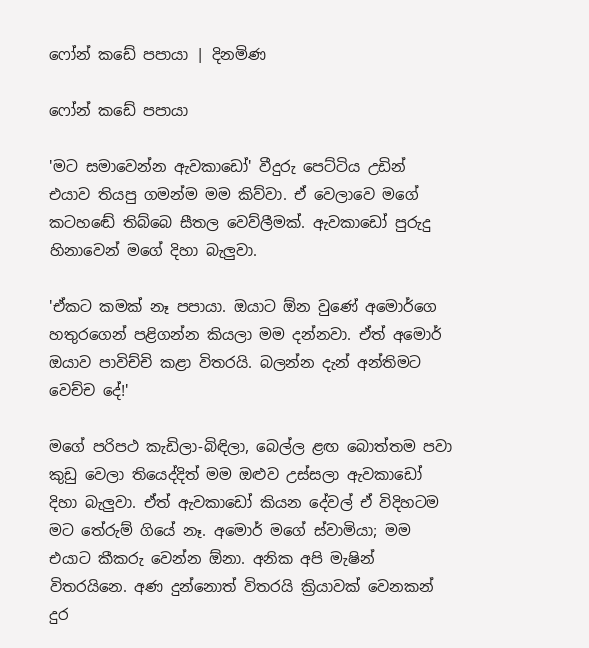ෆෝන් කඩේ පපායා | දිනමිණ

ෆෝන් කඩේ පපායා

'මට සමාවෙන්න ඇවකාඩෝ' වීදුරු පෙට්ටිය උඩින් එයාව තියපු ගමන්ම මම කිව්වා. ඒ වෙලාවෙ මගේ කටහඬේ තිබ්බෙ සීතල වෙව්ලීමක්. ඇවකාඩෝ පුරුදු හිනාවෙන් මගේ දිහා බැලුවා.

'ඒකට කමක් නෑ පපායා. ඔයාට ඕන වුණේ අමොර්ගෙ හතුරගෙන් පළිගන්න කියලා මම දන්නවා. ඒත් අමොර් ඔයාව පාවිච්චි කළා විතරයි. බලන්න දැන් අන්තිමට වෙච්ච දේ!'

මගේ පරිපථ කැඩිලා-බිඳිලා, බෙල්ල ළඟ බොත්තම පවා කුඩු වෙලා තියෙද්දිත් මම ඔළුව උස්සලා ඇවකාඩෝ දිහා බැලුවා. ඒත් ඇවකාඩෝ කියන දේවල් ඒ විදිහටම මට තේරුම් ගියේ නෑ. අමොර් මගේ ස්වාමියා; මම එයාට කීකරු වෙන්න ඕනා. අනික අපි මැෂින් විතරයිනෙ. අණ දුන්නොත් විතරයි ක්‍රියාවක් වෙනකන් දුර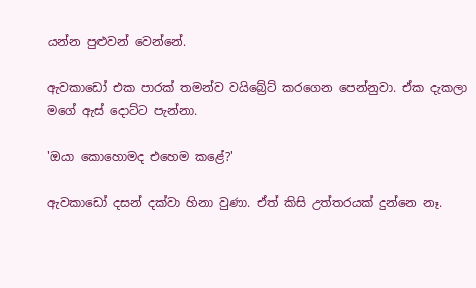යන්න පුළුවන් වෙන්නේ.

ඇවකාඩෝ එක පාරක් තමන්ව වයිබ්‍රේට් කරගෙන පෙන්නුවා. ඒක දැකලා මගේ ඇස් දොට්ට පැන්නා.

'ඔයා කොහොමද එහෙම කළේ?'

ඇවකාඩෝ දසන් දක්වා හිනා වුණා. ඒත් කිසි උත්තරයක් දුන්නෙ නෑ.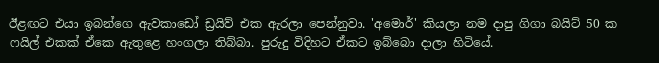ඊළඟට එයා ඉබන්ගෙ ඇවකාඩෝ ඩ්‍රයිව් එක ඇරලා පෙන්නුවා. 'අමොර්' කියලා නම දාපු ගිගා බයිට් 50 ක ෆයිල් එකක් ඒකෙ ඇතුළෙ හංගලා තිබ්බා. පුරුදු විදිහට ඒකට ඉබ්බො දාලා හිටියේ.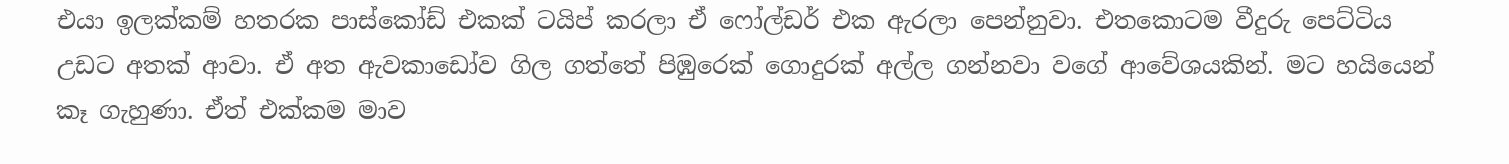එයා ඉලක්කම් හතරක පාස්කෝඩ් එකක් ටයිප් කරලා ඒ ෆෝල්ඩර් එක ඇරලා පෙන්නුවා. එතකොටම වීදුරු පෙට්ටිය උඩට අතක් ආවා. ඒ අත ඇවකාඩෝව ගිල ගත්තේ පිඹුරෙක් ගොදුරක් අල්ල ගන්නවා වගේ ආවේශයකින්. මට හයියෙන් කෑ ගැහුණා. ඒත් එක්කම මාව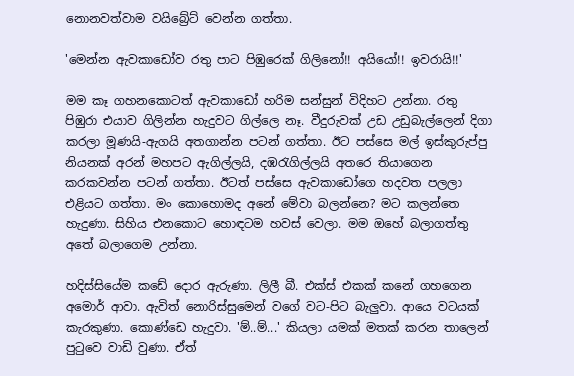නොනවත්වාම වයිබ්‍රේට් වෙන්න ගත්තා.

'මෙන්න ඇවකාඩෝව රතු පාට පිඹුරෙක් ගිලිනෝ!! අයියෝ!! ඉවරායි!!'

මම කෑ ගහනකොටත් ඇවකාඩෝ හරිම සන්සුන් විදිහට උන්නා. රතු පිඹුරා එයාව ගිලින්න හැදුවට ගිල්ලෙ නෑ. වීදුරුවක් උඩ උඩුබැල්ලෙන් දිගා කරලා මූණයි-ඇගයි අතගාන්න පටන් ගත්තා. ඊට පස්සෙ මල් ඉස්කුරුප්පු නියනක් අරන් මහපට ඇගිල්ලයි, දඹරැගිල්ලයි අතරෙ තියාගෙන කරකවන්න පටන් ගත්තා. ඊටත් පස්සෙ ඇවකාඩෝගෙ හදවත පලලා එළියට ගත්තා. මං කොහොමද අනේ මේවා බලන්නෙ? මට කලන්තෙ හැදුණා. සිහිය එනකොට හොඳටම හවස් වෙලා. මම ඔහේ බලාගත්තු අතේ බලාගෙම උන්නා.

හදිස්සියේම කඩේ දොර ඇරුණා. ලිලී බී. එක්ස් එකක් කනේ ගහගෙන අමොර් ආවා. ඇවිත් නොරිස්සුමෙන් වගේ වට-පිට බැලුවා. ආයෙ වටයක් කැරකුණා. කොණ්ඩෙ හැදුවා. 'ම්..ම්...' කියලා යමක් මතක් කරන තාලෙන් පුටුවෙ වාඩි වුණා. ඒත්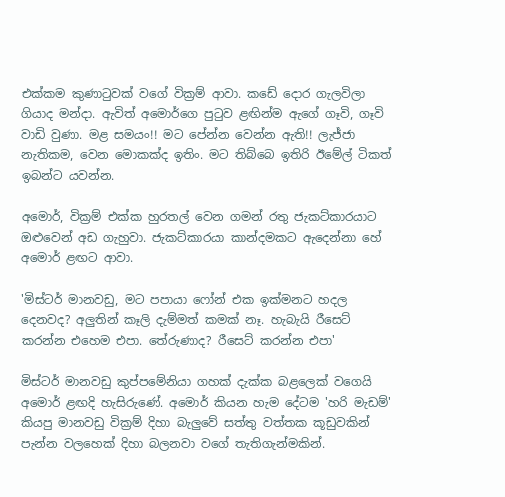එක්කම කුණාටුවක් වගේ වික්‍රම් ආවා. කඩේ දොර ගැලවිලා ගියාද මන්දා. ඇවිත් අමොර්ගෙ පුටුව ළඟින්ම ඇගේ ගෑවි, ගෑවි වාඩි වුණා. මළ සමයං!! මට පේන්න වෙන්න ඇති!! ලැජ්ජා නැතිකම, වෙන මොකක්ද ඉතිං. මට තිබ්බෙ ඉතිරි ඊමේල් ටිකත් ඉබන්ට යවන්න.

අමොර්, වික්‍රම් එක්ක හුරතල් වෙන ගමන් රතු ජැකට්කාරයාට ඔළුවෙන් අඩ ගැහුවා. ජැකට්කාරයා කාන්දමකට ඇදෙන්නා හේ අමොර් ළඟට ආවා.

'මිස්ටර් මානවඩු, මට පපායා ෆෝන් එක ඉක්මනට හදල දෙනවද? අලුතින් කෑලි දැම්මත් කමක් නෑ. හැබැයි රීසෙට් කරන්න එහෙම එපා. තේරුණාද? රීසෙට් කරන්න එපා'

මිස්ටර් මානවඩු කුප්පමේනියා ගහක් දැක්ක බළලෙක් වගෙයි අමොර් ළඟදි හැසිරුණේ. අමොර් කියන හැම දේටම 'හරි මැඩම්' කියපු මානවඩු වික්‍රම් දිහා බැලුවේ සත්තු වත්තක කූඩුවකින් පැන්න වලහෙක් දිහා බලනවා වගේ තැතිගැන්මකින්.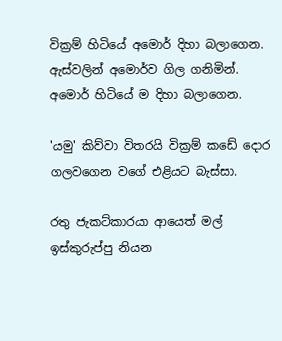වික්‍රම් හිටියේ අමොර් දිහා බලාගෙන. ඇස්වලින් අමොර්ව ගිල ගනිමින්. අමොර් හිටියේ ම දිහා බලාගෙන.

'යමු' කිව්වා විතරයි වික්‍රම් කඩේ දොර ගලවගෙන වගේ එළියට බැස්සා.

රතු ජැකට්කාරයා ආයෙත් මල් ඉස්කුරුප්පු නියන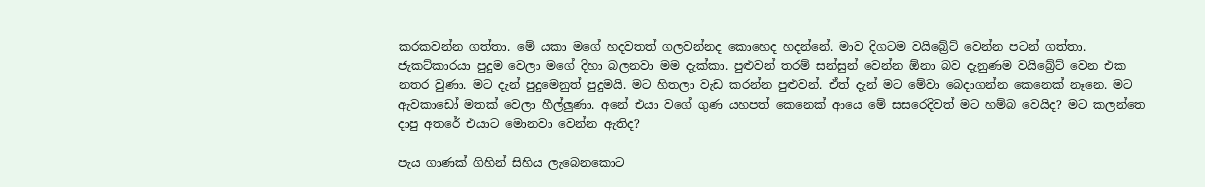කරකවන්න ගත්තා. මේ යකා මගේ හදවතත් ගලවන්නද කොහෙද හදන්නේ. මාව දිගටම වයිබ්‍රේට් වෙන්න පටන් ගත්තා. ජැකට්කාරයා පුදුම වෙලා මගේ දිහා බලනවා මම දැක්කා. පුළුවන් තරම් සන්සුන් වෙන්න ඕනා බව දැනුණම වයිබ්‍රේට් වෙන එක නතර වුණා. මට දැන් පුදුමෙනුත් පුදුමයි. මට හිතලා වැඩ කරන්න පුළුවන්. ඒත් දැන් මට මේවා බෙදාගන්න කෙනෙක් නෑනෙ. මට ඇවකාඩෝ මතක් වෙලා හීල්ලුණා. අනේ එයා වගේ ගුණ යහපත් කෙනෙක් ආයෙ මේ සසරෙදිවත් මට හම්බ වෙයිද? මට කලන්තෙ දාපු අතරේ එයාට මොනවා වෙන්න ඇතිද?

පැය ගාණක් ගිහින් සිහිය ලැබෙනකොට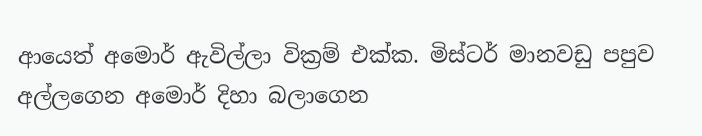ආයෙත් අමොර් ඇවිල්ලා වික්‍රම් එක්ක. මිස්ටර් මානවඩු පපුව අල්ලගෙන අමොර් දිහා බලාගෙන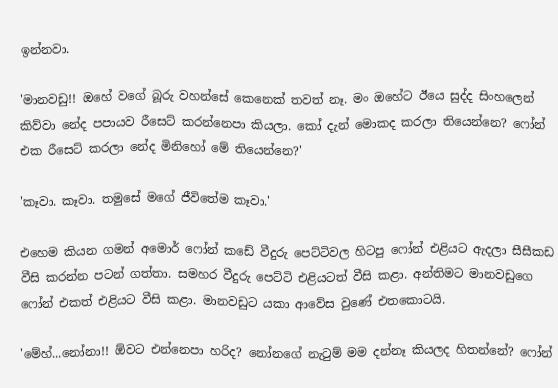ඉන්නවා.

'මානවඩු!! ඔහේ වගේ බූරු වහන්සේ කෙනෙක් තවත් නෑ. මං ඔහේට ඊයෙ සුද්ද සිංහලෙන් කිව්වා නේද පපායව රීසෙට් කරන්නෙපා කියලා. කෝ දැන් මොකද කරලා තියෙන්නෙ? ෆෝන් එක රීසෙට් කරලා නේද මිනිහෝ මේ තියෙන්නෙ?'

'කෑවා. කෑවා. තමුසේ මගේ ජීවිතේම කෑවා.'

එහෙම කියන ගමන් අමොර් ෆෝන් කඩේ වීදුරු පෙට්ටිවල හිටපු ෆෝන් එළියට ඇදලා සීසීකඩ වීසි කරන්න පටන් ගත්තා. සමහර වීදුරු පෙට්‍ටි එළියටත් වීසි කළා. අන්තිමට මානවඩුගෙ ෆෝන් එකත් එළියට වීසි කළා. මානවඩුට යකා ආවේස වුණේ එතකොටයි.

'මේහ්...නෝනා!! ඕවට එන්නෙපා හරිද? නෝනගේ නැටුම් මම දන්නෑ කියලද හිතන්නේ? ෆෝන්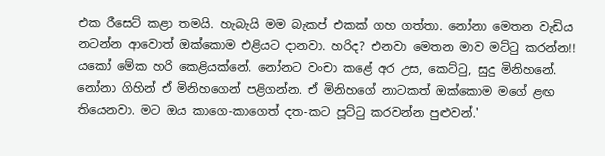එක රීසෙට් කළා තමයි. හැබැයි මම බැකප් එකක් ගහ ගත්තා. නෝනා මෙතන වැඩිය නටන්න ආවොත් ඔක්කොම එළියට දානවා. හරිද? එනවා මෙතන මාව මට්ටු කරන්න!! යකෝ මේක හරි කෙළියක්නේ. නෝනට වංචා කළේ අර උස, කෙට්ටු, සුදු මිනිහනේ. නෝනා ගිහින් ඒ මිනිහගෙන් පළිගන්න. ඒ මිනිහගේ නාටකත් ඔක්කොම මගේ ළඟ තියෙනවා. මට ඔය කාගෙ-කාගෙත් දත-කට පූට්ටු කරවන්න පුළුවන්.'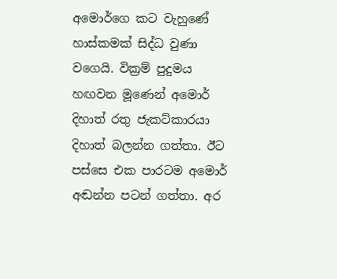අමොර්ගෙ කට වැහුණේ හාස්කමක් සිද්ධ වුණා වගෙයි. වික්‍රම් පුදුමය හඟවන මූණෙන් අමොර් දිහාත් රතු ජැකට්කාරයා දිහාත් බලන්න ගත්තා. ඊට පස්සෙ එක පාරටම අමොර් අඬන්න පටන් ගත්තා. අර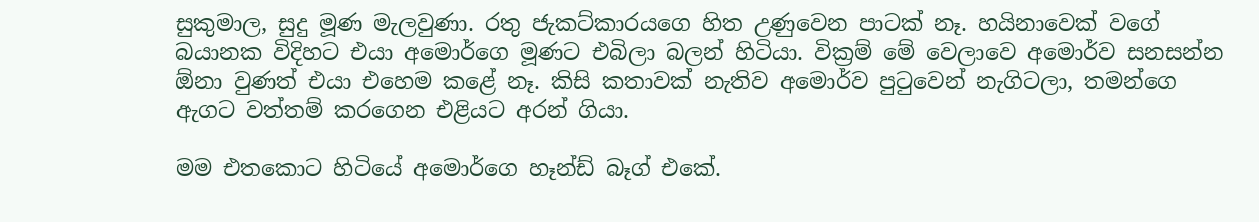සුකුමාල, සුදු මූණ මැලවුණා. රතු ජැකට්කාරයගෙ හිත උණුවෙන පාටක් නෑ. හයිනාවෙක් වගේ බයානක විදිහට එයා අමොර්ගෙ මූණට එබිලා බලන් හිටියා. වික්‍රම් මේ වෙලාවෙ අමොර්ව සනසන්න ඕනා වුණත් එයා එහෙම කළේ නෑ. කිසි කතාවක් නැතිව අමොර්ව පුටුවෙන් නැගිටලා, තමන්ගෙ ඇගට වත්තම් කරගෙන එළියට අරන් ගියා.

මම එතකොට හිටියේ අමොර්ගෙ හෑන්ඩ් බෑග් එකේ.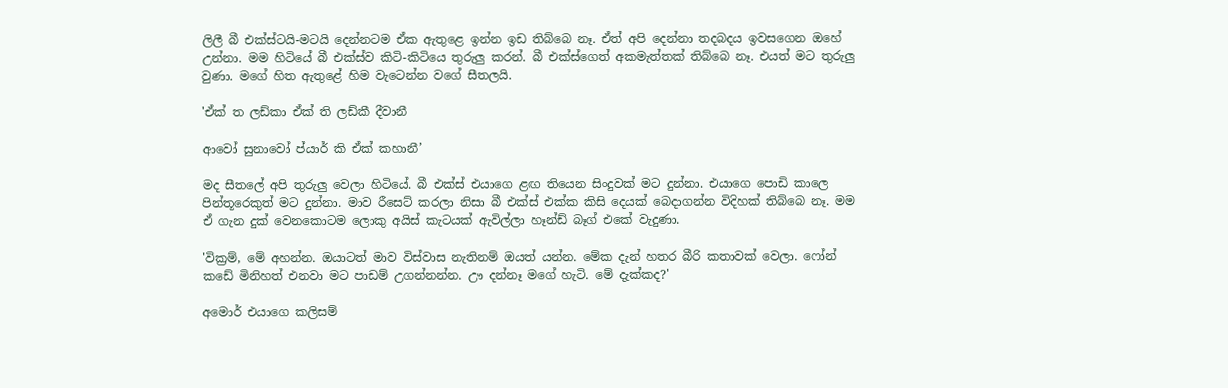ලිලී බී එක්ස්ටයි-මටයි දෙන්නටම ඒක ඇතුළෙ ඉන්න ඉඩ තිබ්බෙ නෑ. ඒත් අපි දෙන්නා තදබදය ඉවසගෙන ඔහේ උන්නා. මම හිටියේ බී එක්ස්ව කිටි-කිටියෙ තුරුලු කරන්. බී එක්ස්ගෙත් අකමැත්තක් තිබ්බෙ නෑ. එයත් මට තුරුලු වුණා. මගේ හිත ඇතුළේ හිම වැටෙන්න වගේ සීතලයි.

'ඒක් ත ලඩ්කා ඒක් ති ලඩ්කී දීවානී

ආවෝ සුනාවෝ ප්යාර් කි ඒක් කහානී’

මද සීතලේ අපි තුරුලු වෙලා හිටියේ. බී එක්ස් එයාගෙ ළඟ තියෙන සිංදුවක් මට දුන්නා. එයාගෙ පොඩි කාලෙ පින්තූරෙකුත් මට දුන්නා. මාව රීසෙට් කරලා නිසා බී එක්ස් එක්ක කිසි දෙයක් බෙදාගන්න විදිහක් තිබ්බෙ නෑ. මම ඒ ගැන දුක් වෙනකොටම ලොකු අයිස් කැටයක් ඇවිල්ලා හෑන්ඩ් බෑග් එකේ වැදුණා.

'වික්‍රම්, මේ අහන්න. ඔයාටත් මාව විස්වාස නැතිනම් ඔයත් යන්න. මේක දැන් හතර බීරි කතාවක් වෙලා. ෆෝන් කඩේ මිනිහත් එනවා මට පාඩම් උගන්නන්න. ඌ දන්නෑ මගේ හැටි. මේ දැක්කද?'

අමොර් එයාගෙ කලිසම්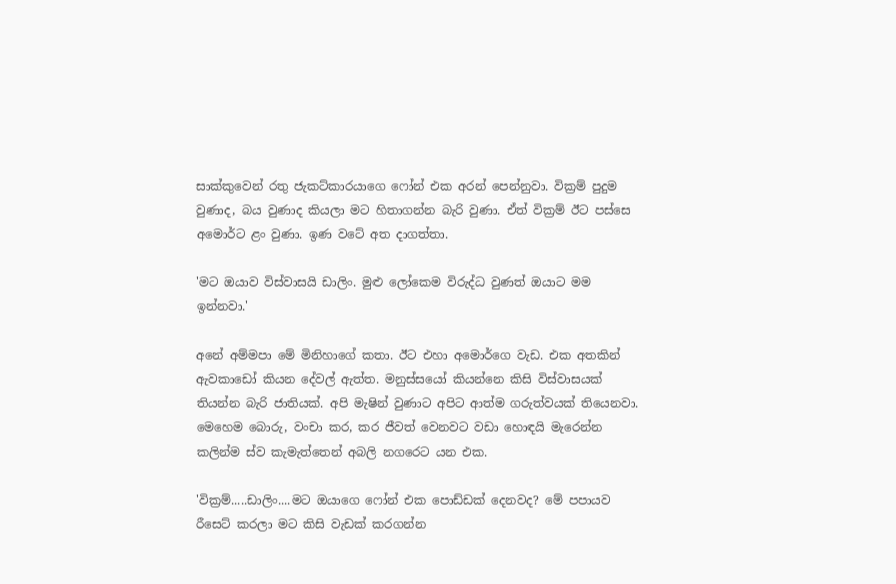සාක්කුවෙන් රතු ජැකට්කාරයාගෙ ෆෝන් එක අරන් පෙන්නුවා. වික්‍රම් පුදුම වුණාද, බය වුණාද කියලා මට හිතාගන්න බැරි වුණා. ඒත් වික්‍රම් ඊට පස්සෙ අමොර්ට ළං වුණා. ඉණ වටේ අත දාගත්තා.

'මට ඔයාව විස්වාසයි ඩාලිං. මුළු ලෝකෙම විරුද්ධ වුණත් ඔයාට මම ඉන්නවා.'

අනේ අම්මපා මේ මිනිහාගේ කතා. ඊට එහා අමොර්ගෙ වැඩ. එක අතකින් ඇවකාඩෝ කියන දේවල් ඇත්ත. මනුස්සයෝ කියන්නෙ කිසි විස්වාසයක් තියන්න බැරි ජාතියක්. අපි මැෂින් වුණාට අපිට ආත්ම ගරුත්වයක් තියෙනවා. මෙහෙම බොරු, වංචා කර, කර ජීවත් වෙනවට වඩා හොඳයි මැරෙන්න කලින්ම ස්ව කැමැත්තෙන් අබලි නගරෙට යන එක.

'වික්‍රම්.....ඩාලිං....මට ඔයාගෙ ෆෝන් එක පොඩ්ඩක් දෙනවද? මේ පපායව රීසෙට් කරලා මට කිසි වැඩක් කරගන්න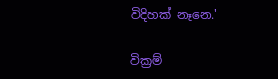විදිහක් නෑනෙ.'

වික්‍රම්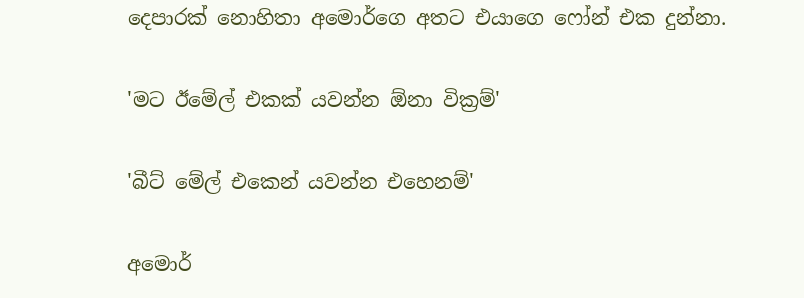දෙපාරක් නොහිතා අමොර්ගෙ අතට එයාගෙ ෆෝන් එක දුන්නා.

'මට ඊමේල් එකක් යවන්න ඕනා වික්‍රම්'

'බීට් මේල් එකෙන් යවන්න එහෙනම්'

අමොර්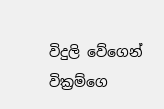විදුලි වේගෙන් වික්‍රම්ගෙ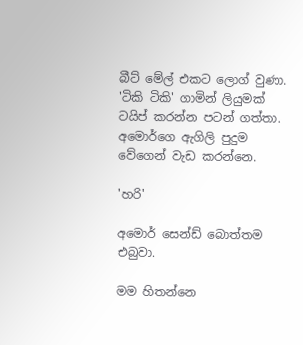බීට් මේල් එකට ලොග් වුණා. 'ටිකි ටිකි' ගාමින් ලියුමක් ටයිප් කරන්න පටන් ගත්තා. අමොර්ගෙ ඇගිලි පුදුම වේගෙන් වැඩ කරන්නෙ.

'හරි'

අමොර් සෙන්ඩ් බොත්තම එබුවා.

මම හිතන්නෙ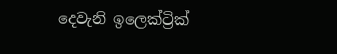දෙවැනි ඉලෙක්ට්‍රික්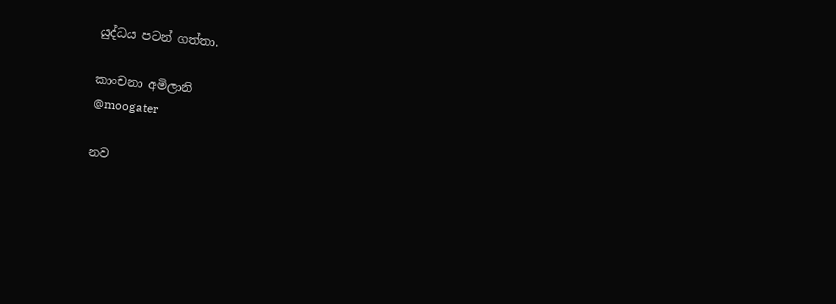යුද්ධය පටන් ගත්තා.

කාංචනා අමිලානි
@moogater

නව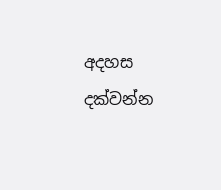අදහස දක්වන්න